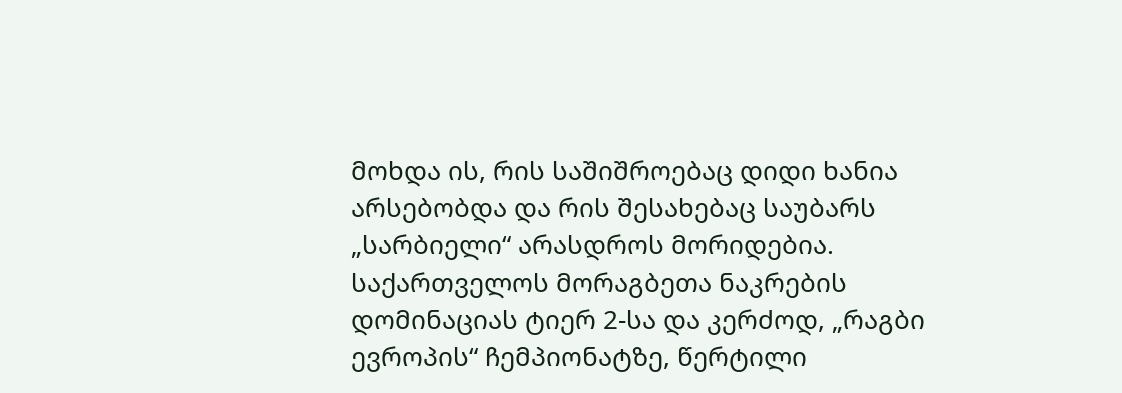მოხდა ის, რის საშიშროებაც დიდი ხანია არსებობდა და რის შესახებაც საუბარს „სარბიელი“ არასდროს მორიდებია. საქართველოს მორაგბეთა ნაკრების დომინაციას ტიერ 2-სა და კერძოდ, „რაგბი ევროპის“ ჩემპიონატზე, წერტილი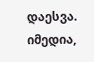დაესვა. იმედია,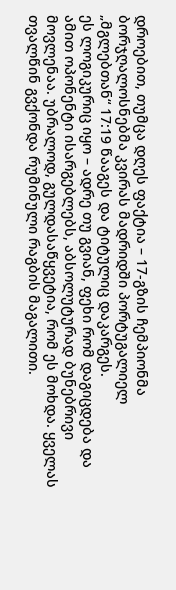დროებით, თუმცა დღეს ფაქტია – 17-გზის ჩემპიონმა ბორჯღალოსნებმა კვირას მადრიდში პორტუგალიელ „მგლებთან“ 17:19 წააგეს და ტიტულიც დაკარგეს.
ეს ლოგიკურიც იყო – ადრე თუ გვიან, ფეხი რომ დაგიცდება და ამით ოპონენტი ისარგებლებს, აბსოლუტურად ბუნებრივი მოვლენაა. უბრალოდ, გულდასაწყვეტია, რომ ეს მოხდა. ყველას თვალწინ გვქონდა რუმინული რაგბის მაგალითი.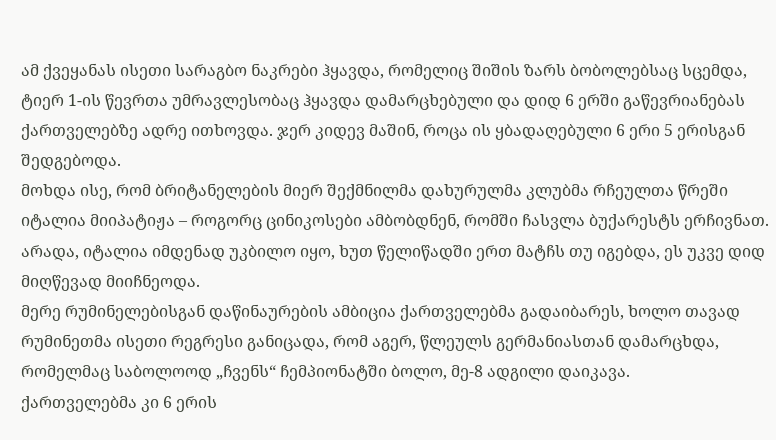ამ ქვეყანას ისეთი სარაგბო ნაკრები ჰყავდა, რომელიც შიშის ზარს ბობოლებსაც სცემდა, ტიერ 1-ის წევრთა უმრავლესობაც ჰყავდა დამარცხებული და დიდ 6 ერში გაწევრიანებას ქართველებზე ადრე ითხოვდა. ჯერ კიდევ მაშინ, როცა ის ყბადაღებული 6 ერი 5 ერისგან შედგებოდა.
მოხდა ისე, რომ ბრიტანელების მიერ შექმნილმა დახურულმა კლუბმა რჩეულთა წრეში იტალია მიიპატიჟა – როგორც ცინიკოსები ამბობდნენ, რომში ჩასვლა ბუქარესტს ერჩივნათ. არადა, იტალია იმდენად უკბილო იყო, ხუთ წელიწადში ერთ მატჩს თუ იგებდა, ეს უკვე დიდ მიღწევად მიიჩნეოდა.
მერე რუმინელებისგან დაწინაურების ამბიცია ქართველებმა გადაიბარეს, ხოლო თავად რუმინეთმა ისეთი რეგრესი განიცადა, რომ აგერ, წლეულს გერმანიასთან დამარცხდა, რომელმაც საბოლოოდ „ჩვენს“ ჩემპიონატში ბოლო, მე-8 ადგილი დაიკავა.
ქართველებმა კი 6 ერის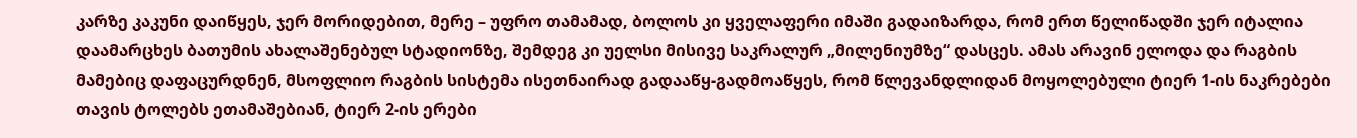კარზე კაკუნი დაიწყეს, ჯერ მორიდებით, მერე – უფრო თამამად, ბოლოს კი ყველაფერი იმაში გადაიზარდა, რომ ერთ წელიწადში ჯერ იტალია დაამარცხეს ბათუმის ახალაშენებულ სტადიონზე, შემდეგ კი უელსი მისივე საკრალურ „მილენიუმზე“ დასცეს. ამას არავინ ელოდა და რაგბის მამებიც დაფაცურდნენ, მსოფლიო რაგბის სისტემა ისეთნაირად გადააწყ-გადმოაწყეს, რომ წლევანდლიდან მოყოლებული ტიერ 1-ის ნაკრებები თავის ტოლებს ეთამაშებიან, ტიერ 2-ის ერები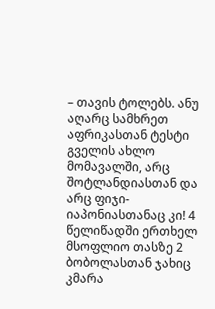– თავის ტოლებს. ანუ აღარც სამხრეთ აფრიკასთან ტესტი გველის ახლო მომავალში, არც შოტლანდიასთან და არც ფიჯი-იაპონიასთანაც კი! 4 წელიწადში ერთხელ მსოფლიო თასზე 2 ბობოლასთან ჯახიც კმარა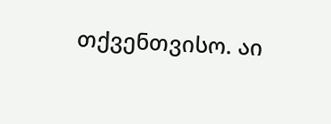თქვენთვისო. აი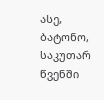ასე, ბატონო, საკუთარ წვენში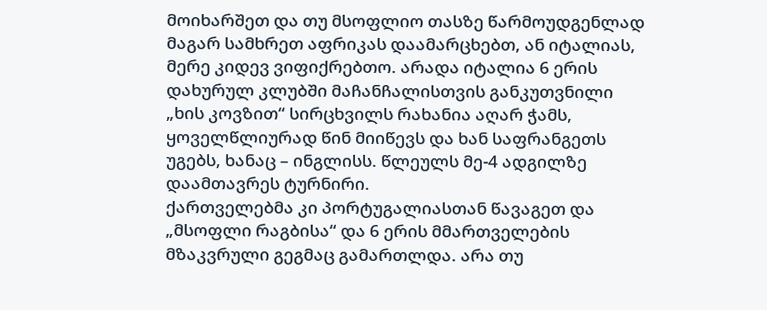მოიხარშეთ და თუ მსოფლიო თასზე წარმოუდგენლად მაგარ სამხრეთ აფრიკას დაამარცხებთ, ან იტალიას, მერე კიდევ ვიფიქრებთო. არადა იტალია 6 ერის დახურულ კლუბში მაჩანჩალისთვის განკუთვნილი „ხის კოვზით“ სირცხვილს რახანია აღარ ჭამს, ყოველწლიურად წინ მიიწევს და ხან საფრანგეთს უგებს, ხანაც – ინგლისს. წლეულს მე-4 ადგილზე დაამთავრეს ტურნირი.
ქართველებმა კი პორტუგალიასთან წავაგეთ და „მსოფლი რაგბისა“ და 6 ერის მმართველების მზაკვრული გეგმაც გამართლდა. არა თუ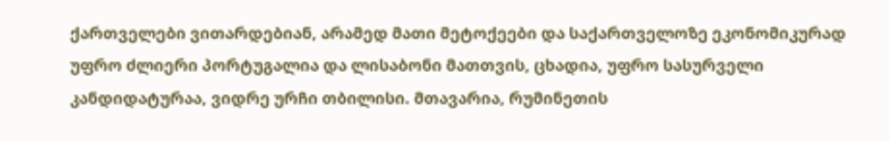ქართველები ვითარდებიან, არამედ მათი მეტოქეები და საქართველოზე ეკონომიკურად უფრო ძლიერი პორტუგალია და ლისაბონი მათთვის, ცხადია, უფრო სასურველი კანდიდატურაა, ვიდრე ურჩი თბილისი. მთავარია, რუმინეთის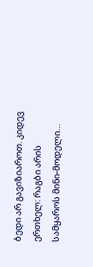ბედი არ გავიზიაროთ. კიდევ ერთხელ: რაგბი არის სამყაროს მინი-მოდელი…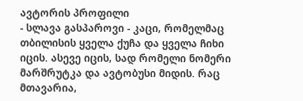ავტორის პროფილი
- სლავა გასპაროვი - კაცი, რომელმაც თბილისის ყველა ქუჩა და ყველა ჩიხი იცის. ასევე იცის, სად რომელი ნომერი მარშრუტკა და ავტობუსი მიდის. რაც მთავარია,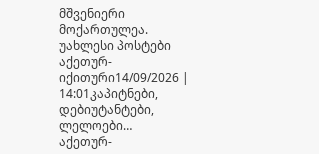მშვენიერი მოქართულეა.
უახლესი პოსტები
აქეთურ-იქითური14/09/2026 | 14:01კაპიტნები, დებიუტანტები, ლელოები…
აქეთურ-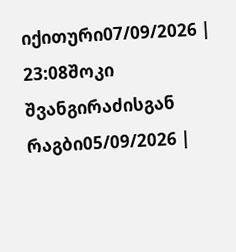იქითური07/09/2026 | 23:08შოკი შვანგირაძისგან
რაგბი05/09/2026 |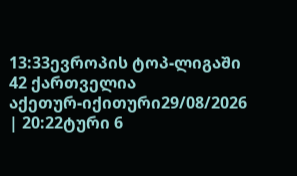13:33ევროპის ტოპ-ლიგაში 42 ქართველია
აქეთურ-იქითური29/08/2026 | 20:22ტური 6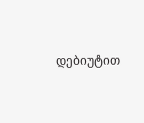დებიუტით